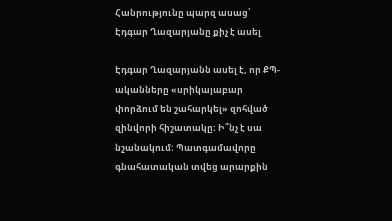Հանրությունը պարզ ասաց՝ Էդգար Ղազարյանը քիչ է ասել

Էդգար Ղազարյանն ասել է, որ ՔՊ-ականները «սրիկայաբար փորձում են շահարկել» զոհված զինվորի հիշատակը։ Ի՞նչ է սա նշանակում։ Պատգամավորը գնահատական տվեց արարքին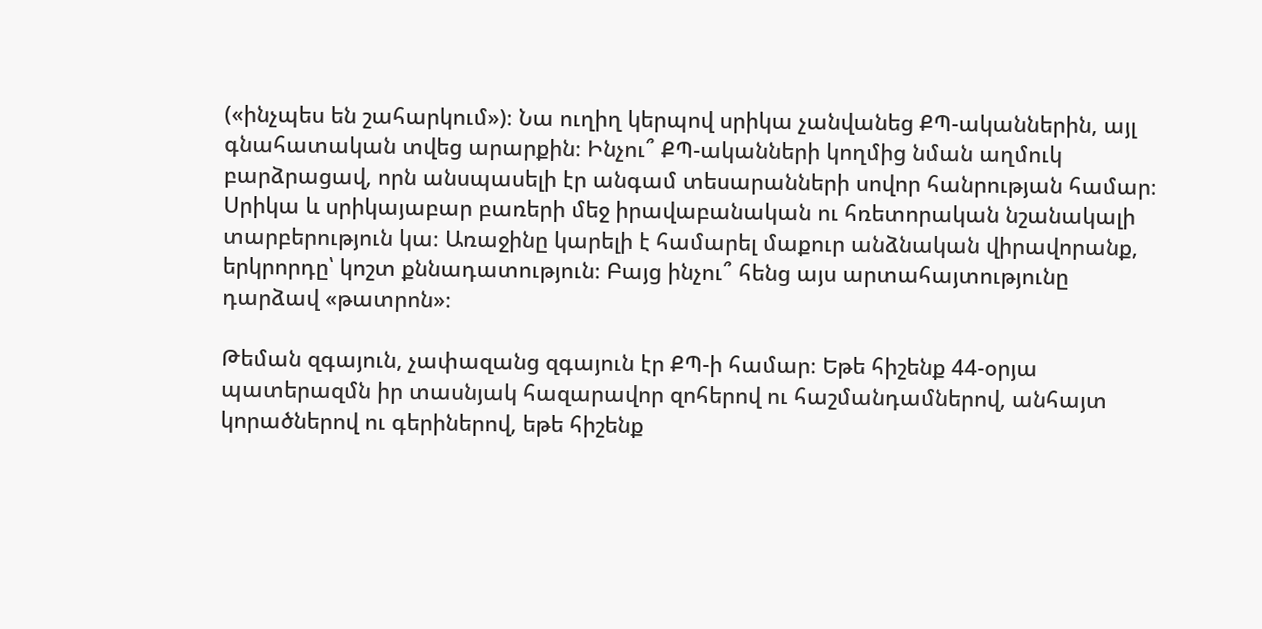(«ինչպես են շահարկում»)։ Նա ուղիղ կերպով սրիկա չանվանեց ՔՊ-ականներին, այլ գնահատական տվեց արարքին։ Ինչու՞ ՔՊ-ականների կողմից նման աղմուկ բարձրացավ, որն անսպասելի էր անգամ տեսարանների սովոր հանրության համար։ Սրիկա և սրիկայաբար բառերի մեջ իրավաբանական ու հռետորական նշանակալի տարբերություն կա։ Առաջինը կարելի է համարել մաքուր անձնական վիրավորանք, երկրորդը՝ կոշտ քննադատություն։ Բայց ինչու՞ հենց այս արտահայտությունը դարձավ «թատրոն»։

Թեման զգայուն, չափազանց զգայուն էր ՔՊ-ի համար։ Եթե հիշենք 44-օրյա պատերազմն իր տասնյակ հազարավոր զոհերով ու հաշմանդամներով, անհայտ կորածներով ու գերիներով, եթե հիշենք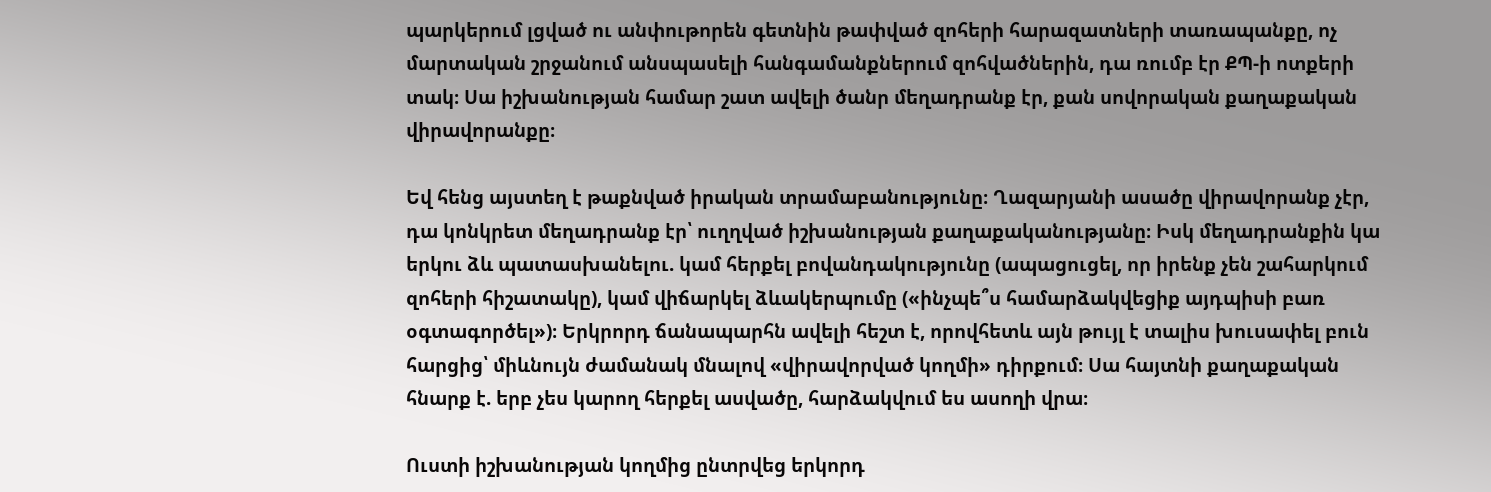պարկերում լցված ու անփութորեն գետնին թափված զոհերի հարազատների տառապանքը, ոչ մարտական շրջանում անսպասելի հանգամանքներում զոհվածներին, դա ռումբ էր ՔՊ-ի ոտքերի տակ։ Սա իշխանության համար շատ ավելի ծանր մեղադրանք էր, քան սովորական քաղաքական վիրավորանքը։

Եվ հենց այստեղ է թաքնված իրական տրամաբանությունը։ Ղազարյանի ասածը վիրավորանք չէր, դա կոնկրետ մեղադրանք էր՝ ուղղված իշխանության քաղաքականությանը։ Իսկ մեղադրանքին կա երկու ձև պատասխանելու. կամ հերքել բովանդակությունը (ապացուցել, որ իրենք չեն շահարկում զոհերի հիշատակը), կամ վիճարկել ձևակերպումը («ինչպե՞ս համարձակվեցիք այդպիսի բառ օգտագործել»)։ Երկրորդ ճանապարհն ավելի հեշտ է, որովհետև այն թույլ է տալիս խուսափել բուն հարցից՝ միևնույն ժամանակ մնալով «վիրավորված կողմի» դիրքում։ Սա հայտնի քաղաքական հնարք է. երբ չես կարող հերքել ասվածը, հարձակվում ես ասողի վրա։

Ուստի իշխանության կողմից ընտրվեց երկորդ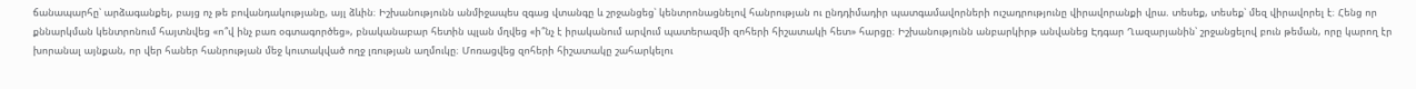ճանապարհը՝ արձագանքել, բայց ոչ թե բովանդակությանը, այլ ձևին։ Իշխանությունն անմիջապես զգաց վտանգը և շրջանցեց՝ կենտրոնացնելով հանրության ու ընդդիմադիր պատգամավորների ուշադրությունը վիրավորանքի վրա. տեսեք, տեսեք՝ մեզ վիրավորել է։ Հենց որ քննարկման կենտրոնում հայտնվեց «ո՞վ ինչ բառ օգտագործեց», բնականաբար հետին պլան մղվեց «ի՞նչ է իրականում արվում պատերազմի զոհերի հիշատակի հետ» հարցը։ Իշխանությունն անբարկիրթ անվանեց Էդգար Ղազարյանին՝ շրջանցելով բուն թեման, որը կարող էր խորանալ այնքան, որ վեր հաներ հանրության մեջ կուտակված ողջ լռության աղմուկը։ Մոռացվեց զոհերի հիշատակը շահարկելու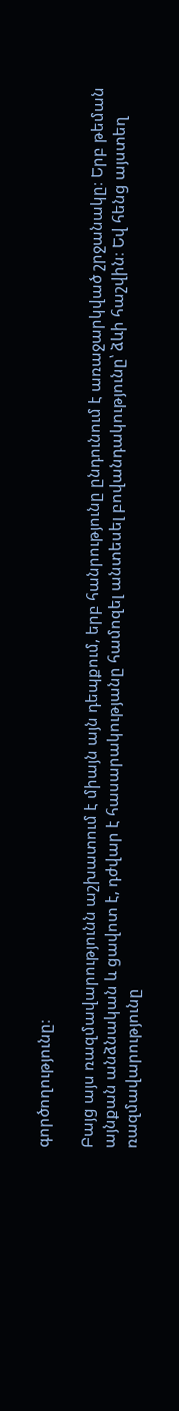գործողությունը։

Բայց այս ռազմավարությունն աշխատում է միայն այն դեպքում, երբ հանրությունը ընդունում է առաջարկված շրջանակը։ Երբ թեման այնքան անձնական և ցավոտ է, դժվար է հասարակությանը համոզել անտեսել բովանդակությունը՝ ձևի հաշվին։ Եվ հենց այստեղ ռազմավարությունը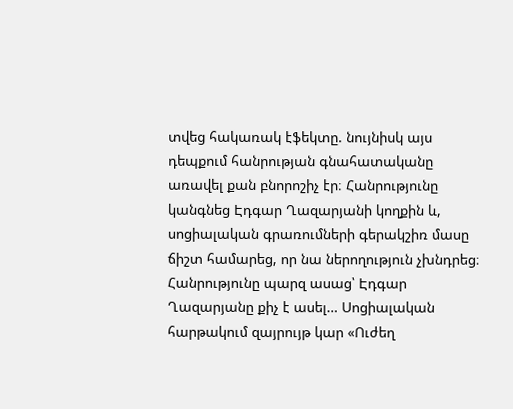տվեց հակառակ էֆեկտը. նույնիսկ այս դեպքում հանրության գնահատականը առավել քան բնորոշիչ էր։ Հանրությունը կանգնեց Էդգար Ղազարյանի կողքին և, սոցիալական գրառումների գերակշիռ մասը ճիշտ համարեց, որ նա ներողություն չխնդրեց։ Հանրությունը պարզ ասաց՝ Էդգար Ղազարյանը քիչ է ասել… Սոցիալական հարթակում զայրույթ կար «Ուժեղ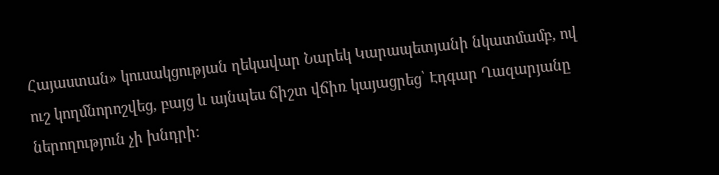Հայաստան» կուսակցության ղեկավար Նարեկ Կարապետյանի նկատմամբ, ով ուշ կողմնորոշվեց, բայց և այնպես ճիշտ վճիռ կայացրեց՝ Էդգար Ղազարյանը ներողություն չի խնդրի։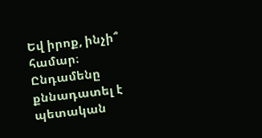Եվ իրոք, ինչի՞ համար։ Ընդամենը քննադատել է պետական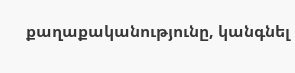քաղաքականությունը, կանգնել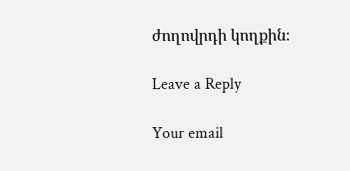ժողովրդի կողքին։

Leave a Reply

Your email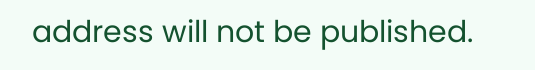address will not be published.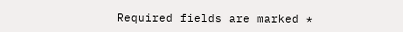Required fields are marked *